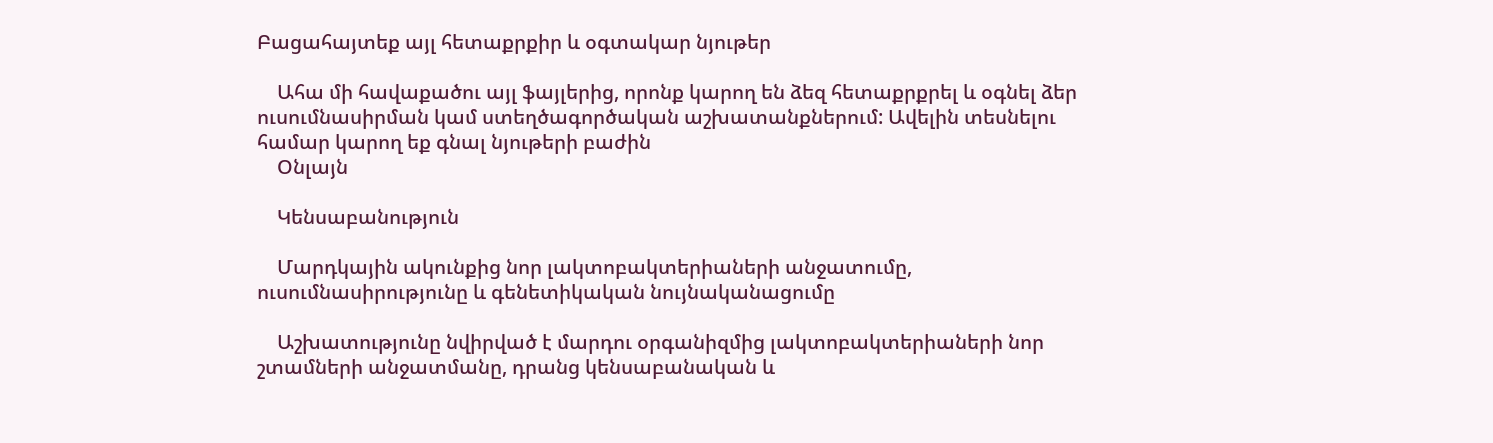Բացահայտեք այլ հետաքրքիր և օգտակար նյութեր

    Ահա մի հավաքածու այլ ֆայլերից, որոնք կարող են ձեզ հետաքրքրել և օգնել ձեր ուսումնասիրման կամ ստեղծագործական աշխատանքներում: Ավելին տեսնելու համար կարող եք գնալ նյութերի բաժին
    Օնլայն

    Կենսաբանություն

    Մարդկային ակունքից նոր լակտոբակտերիաների անջատումը, ուսումնասիրությունը և գենետիկական նույնականացումը

    Աշխատությունը նվիրված է մարդու օրգանիզմից լակտոբակտերիաների նոր շտամների անջատմանը, դրանց կենսաբանական և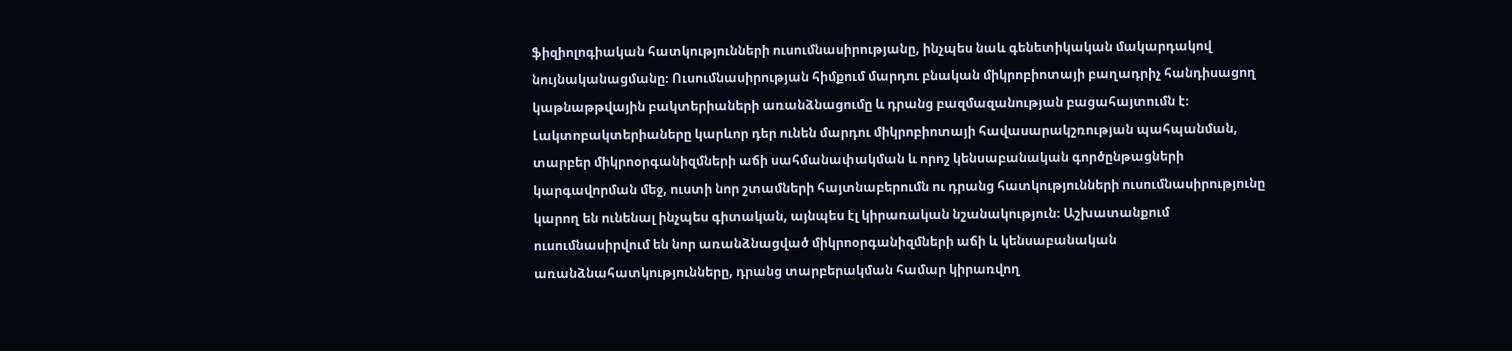ֆիզիոլոգիական հատկությունների ուսումնասիրությանը, ինչպես նաև գենետիկական մակարդակով նույնականացմանը։ Ուսումնասիրության հիմքում մարդու բնական միկրոբիոտայի բաղադրիչ հանդիսացող կաթնաթթվային բակտերիաների առանձնացումը և դրանց բազմազանության բացահայտումն է։ Լակտոբակտերիաները կարևոր դեր ունեն մարդու միկրոբիոտայի հավասարակշռության պահպանման, տարբեր միկրոօրգանիզմների աճի սահմանափակման և որոշ կենսաբանական գործընթացների կարգավորման մեջ, ուստի նոր շտամների հայտնաբերումն ու դրանց հատկությունների ուսումնասիրությունը կարող են ունենալ ինչպես գիտական, այնպես էլ կիրառական նշանակություն։ Աշխատանքում ուսումնասիրվում են նոր առանձնացված միկրոօրգանիզմների աճի և կենսաբանական առանձնահատկությունները, դրանց տարբերակման համար կիրառվող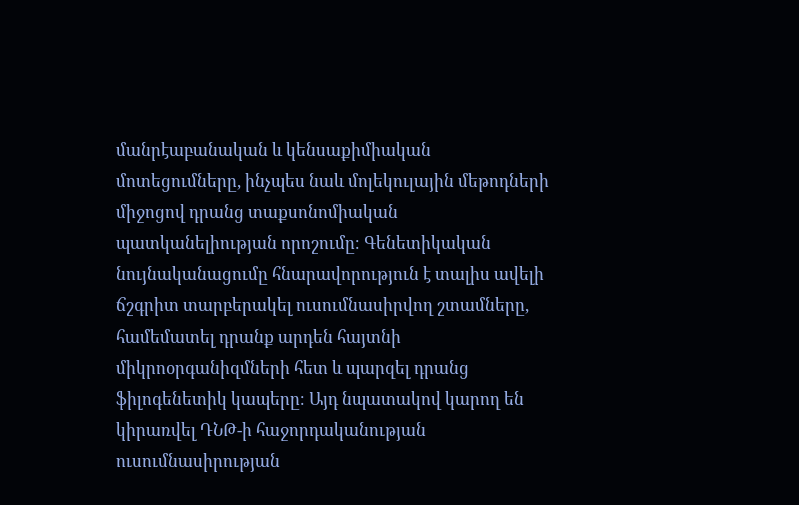մանրէաբանական և կենսաքիմիական մոտեցումները, ինչպես նաև մոլեկուլային մեթոդների միջոցով դրանց տաքսոնոմիական պատկանելիության որոշումը։ Գենետիկական նույնականացումը հնարավորություն է տալիս ավելի ճշգրիտ տարբերակել ուսումնասիրվող շտամները, համեմատել դրանք արդեն հայտնի միկրոօրգանիզմների հետ և պարզել դրանց ֆիլոգենետիկ կապերը։ Այդ նպատակով կարող են կիրառվել ԴՆԹ-ի հաջորդականության ուսումնասիրության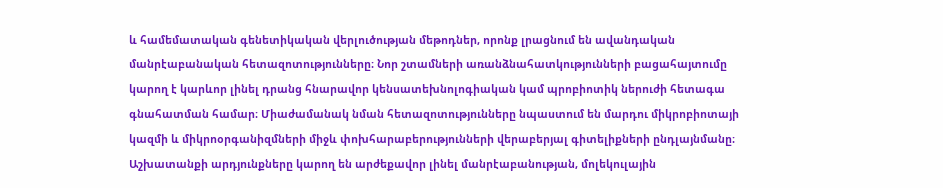և համեմատական գենետիկական վերլուծության մեթոդներ, որոնք լրացնում են ավանդական մանրէաբանական հետազոտությունները։ Նոր շտամների առանձնահատկությունների բացահայտումը կարող է կարևոր լինել դրանց հնարավոր կենսատեխնոլոգիական կամ պրոբիոտիկ ներուժի հետագա գնահատման համար։ Միաժամանակ նման հետազոտությունները նպաստում են մարդու միկրոբիոտայի կազմի և միկրոօրգանիզմների միջև փոխհարաբերությունների վերաբերյալ գիտելիքների ընդլայնմանը։ Աշխատանքի արդյունքները կարող են արժեքավոր լինել մանրէաբանության, մոլեկուլային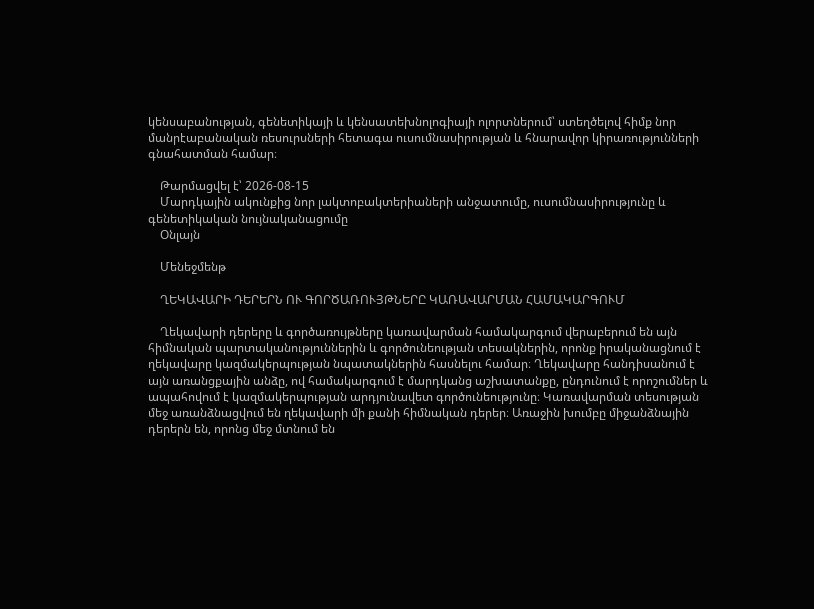կենսաբանության, գենետիկայի և կենսատեխնոլոգիայի ոլորտներում՝ ստեղծելով հիմք նոր մանրէաբանական ռեսուրսների հետագա ուսումնասիրության և հնարավոր կիրառությունների գնահատման համար։

    Թարմացվել է՝ 2026-08-15
    Մարդկային ակունքից նոր լակտոբակտերիաների անջատումը, ուսումնասիրությունը և գենետիկական նույնականացումը
    Օնլայն

    Մենեջմենթ

    ՂԵԿԱՎԱՐԻ ԴԵՐԵՐՆ ՈՒ ԳՈՐԾԱՌՈՒՅԹՆԵՐԸ ԿԱՌԱՎԱՐՄԱՆ ՀԱՄԱԿԱՐԳՈՒՄ

    Ղեկավարի դերերը և գործառույթները կառավարման համակարգում վերաբերում են այն հիմնական պարտականություններին և գործունեության տեսակներին, որոնք իրականացնում է ղեկավարը կազմակերպության նպատակներին հասնելու համար։ Ղեկավարը հանդիսանում է այն առանցքային անձը, ով համակարգում է մարդկանց աշխատանքը, ընդունում է որոշումներ և ապահովում է կազմակերպության արդյունավետ գործունեությունը։ Կառավարման տեսության մեջ առանձնացվում են ղեկավարի մի քանի հիմնական դերեր։ Առաջին խումբը միջանձնային դերերն են, որոնց մեջ մտնում են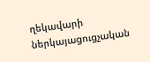ղեկավարի ներկայացուցչական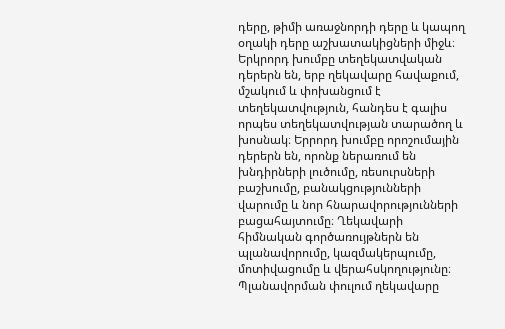դերը, թիմի առաջնորդի դերը և կապող օղակի դերը աշխատակիցների միջև։ Երկրորդ խումբը տեղեկատվական դերերն են, երբ ղեկավարը հավաքում, մշակում և փոխանցում է տեղեկատվություն, հանդես է գալիս որպես տեղեկատվության տարածող և խոսնակ։ Երրորդ խումբը որոշումային դերերն են, որոնք ներառում են խնդիրների լուծումը, ռեսուրսների բաշխումը, բանակցությունների վարումը և նոր հնարավորությունների բացահայտումը։ Ղեկավարի հիմնական գործառույթներն են պլանավորումը, կազմակերպումը, մոտիվացումը և վերահսկողությունը։ Պլանավորման փուլում ղեկավարը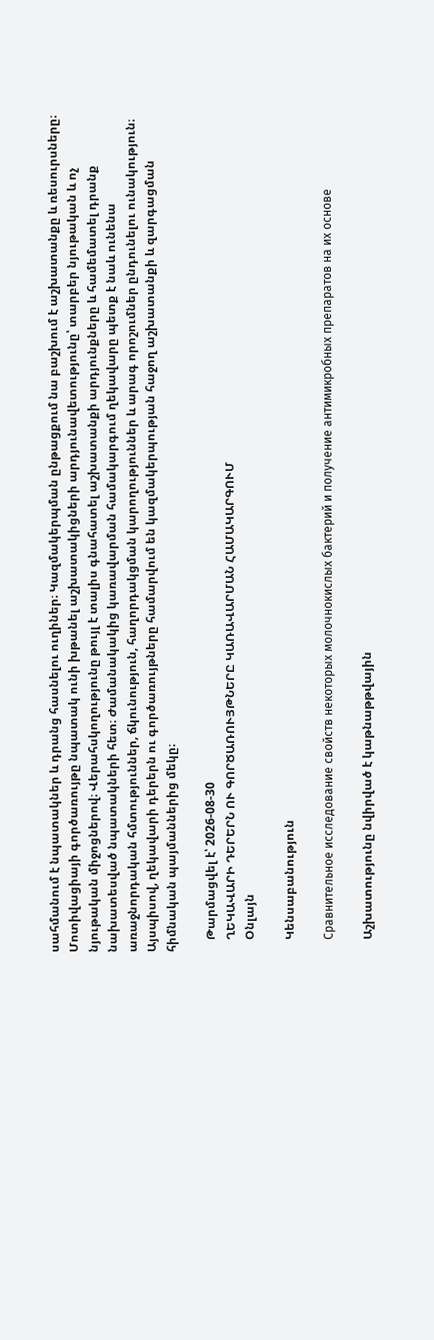սահմանում է նպատակներ և դրանց հասնելու ուղիներ։ Կազմակերպման ընթացքում նա բաշխում է աշխատանքը և ռեսուրսները։ Մոտիվացիայի գործառույթը նպատակ ունի խթանել աշխատակիցների արդյունավետությունը՝ տարբեր նյութական և ոչ նյութական միջոցներով։ Վերահսկողությունը թույլ է տալիս գնահատել աշխատանքի արդյունքները և համեմատել դրանք նախատեսված նպատակների հետ։ Ժամանակակից կառավարման համակարգում ղեկավարը պետք է նաև ունենա առաջնորդական հմտություններ, ճկունություն, հաղորդակցման կարողություններ և արագ որոշումներ ընդունելու ունակություն։ Այսպիսով, ղեկավարի դերերն ու գործառույթները համարվում են կազմակերպության հաջող աշխատանքի և զարգացման հիմնական պայմաններից մեկը։

    Թարմացվել է՝ 2026-08-30
    ՂԵԿԱՎԱՐԻ ԴԵՐԵՐՆ ՈՒ ԳՈՐԾԱՌՈՒՅԹՆԵՐԸ ԿԱՌԱՎԱՐՄԱՆ ՀԱՄԱԿԱՐԳՈՒՄ
    Օնլայն

    Կենսաբանություն

    Сравнительное исследование свойств некоторых молочнокислых бактерий и получение антимикробных препаратов на их основе

    Աշխատությունը նվիրված է կաթնաթթվային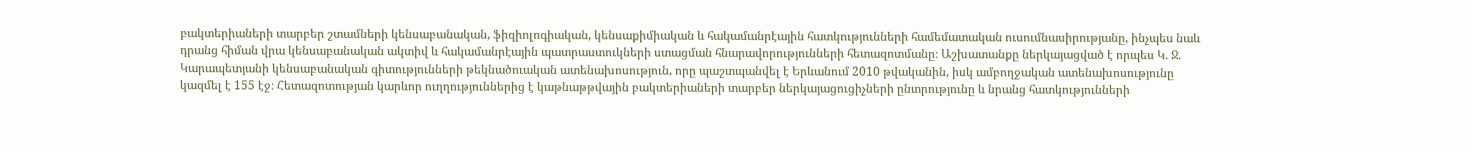բակտերիաների տարբեր շտամների կենսաբանական, ֆիզիոլոգիական, կենսաքիմիական և հակամանրէային հատկությունների համեմատական ուսումնասիրությանը, ինչպես նաև դրանց հիման վրա կենսաբանական ակտիվ և հակամանրէային պատրաստուկների ստացման հնարավորությունների հետազոտմանը։ Աշխատանքը ներկայացված է որպես Կ. Ջ. Կարապետյանի կենսաբանական գիտությունների թեկնածուական ատենախոսություն, որը պաշտպանվել է Երևանում 2010 թվականին, իսկ ամբողջական ատենախոսությունը կազմել է 155 էջ։ Հետազոտության կարևոր ուղղություններից է կաթնաթթվային բակտերիաների տարբեր ներկայացուցիչների ընտրությունը և նրանց հատկությունների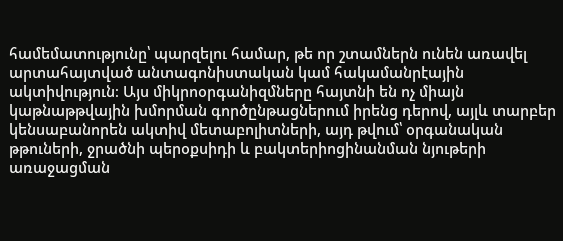համեմատությունը՝ պարզելու համար, թե որ շտամներն ունեն առավել արտահայտված անտագոնիստական կամ հակամանրէային ակտիվություն։ Այս միկրոօրգանիզմները հայտնի են ոչ միայն կաթնաթթվային խմորման գործընթացներում իրենց դերով, այլև տարբեր կենսաբանորեն ակտիվ մետաբոլիտների, այդ թվում՝ օրգանական թթուների, ջրածնի պերօքսիդի և բակտերիոցինանման նյութերի առաջացման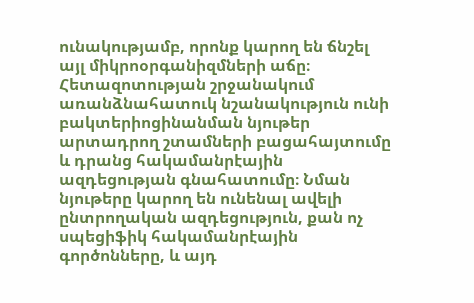ունակությամբ, որոնք կարող են ճնշել այլ միկրոօրգանիզմների աճը։ Հետազոտության շրջանակում առանձնահատուկ նշանակություն ունի բակտերիոցինանման նյութեր արտադրող շտամների բացահայտումը և դրանց հակամանրէային ազդեցության գնահատումը։ Նման նյութերը կարող են ունենալ ավելի ընտրողական ազդեցություն, քան ոչ սպեցիֆիկ հակամանրէային գործոնները, և այդ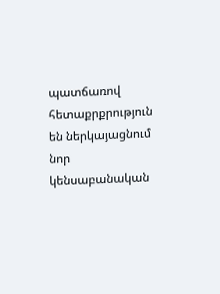պատճառով հետաքրքրություն են ներկայացնում նոր կենսաբանական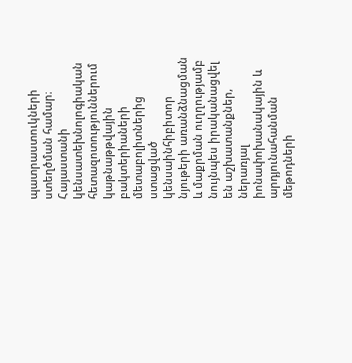պատրաստուկների ստեղծման համար։ Հայաստանի կենսատեխնոլոգիական հետազոտություններում կաթնաթթվային բակտերիաների մետաբոլիտներից ստացված կենսաինհիբիտոր նյութերի առանձնացման և մաքրման ուղղությամբ նույնպես իրականացվել են աշխատանքներ, ներառյալ իոնափոխանակային և արդյունահանման մեթոդների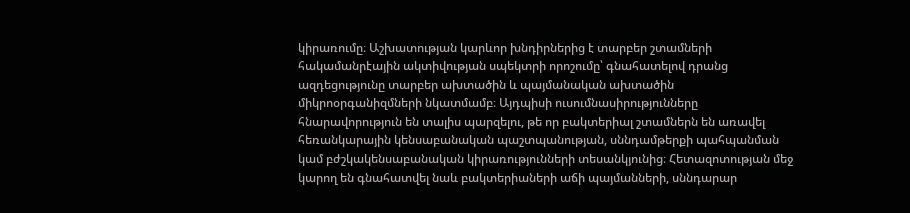կիրառումը։ Աշխատության կարևոր խնդիրներից է տարբեր շտամների հակամանրէային ակտիվության սպեկտրի որոշումը՝ գնահատելով դրանց ազդեցությունը տարբեր ախտածին և պայմանական ախտածին միկրոօրգանիզմների նկատմամբ։ Այդպիսի ուսումնասիրությունները հնարավորություն են տալիս պարզելու, թե որ բակտերիալ շտամներն են առավել հեռանկարային կենսաբանական պաշտպանության, սննդամթերքի պահպանման կամ բժշկակենսաբանական կիրառությունների տեսանկյունից։ Հետազոտության մեջ կարող են գնահատվել նաև բակտերիաների աճի պայմանների, սննդարար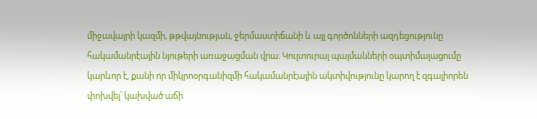միջավայրի կազմի, թթվայնության, ջերմաստիճանի և այլ գործոնների ազդեցությունը հակամանրէային նյութերի առաջացման վրա։ Կուլտուրալ պայմանների օպտիմալացումը կարևոր է, քանի որ միկրոօրգանիզմի հակամանրէային ակտիվությունը կարող է զգալիորեն փոխվել՝ կախված աճի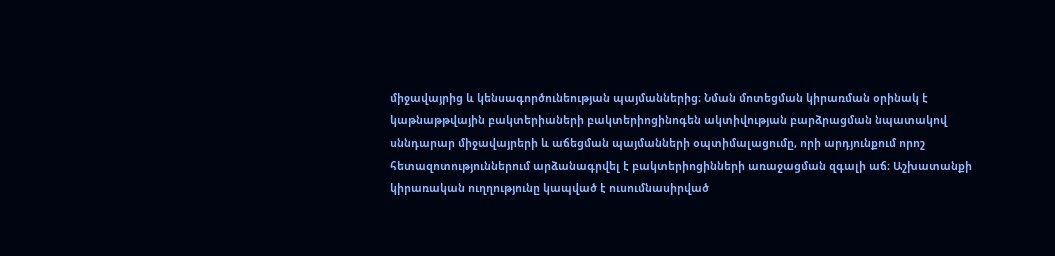միջավայրից և կենսագործունեության պայմաններից։ Նման մոտեցման կիրառման օրինակ է կաթնաթթվային բակտերիաների բակտերիոցինոգեն ակտիվության բարձրացման նպատակով սննդարար միջավայրերի և աճեցման պայմանների օպտիմալացումը, որի արդյունքում որոշ հետազոտություններում արձանագրվել է բակտերիոցինների առաջացման զգալի աճ։ Աշխատանքի կիրառական ուղղությունը կապված է ուսումնասիրված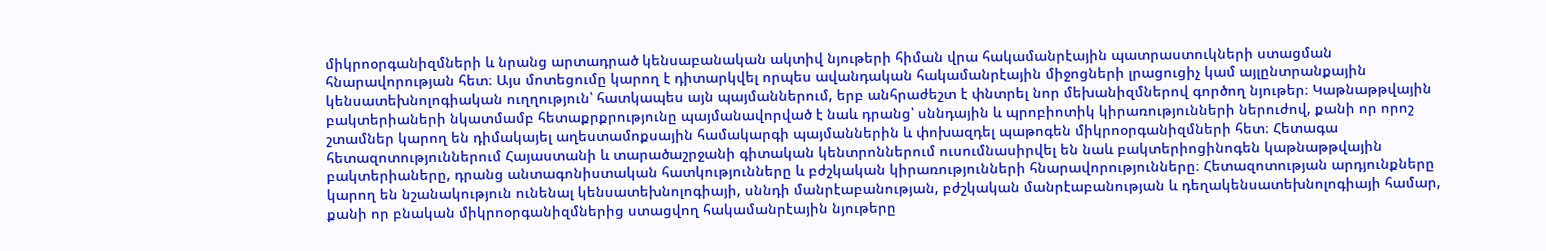միկրոօրգանիզմների և նրանց արտադրած կենսաբանական ակտիվ նյութերի հիման վրա հակամանրէային պատրաստուկների ստացման հնարավորության հետ։ Այս մոտեցումը կարող է դիտարկվել որպես ավանդական հակամանրէային միջոցների լրացուցիչ կամ այլընտրանքային կենսատեխնոլոգիական ուղղություն՝ հատկապես այն պայմաններում, երբ անհրաժեշտ է փնտրել նոր մեխանիզմներով գործող նյութեր։ Կաթնաթթվային բակտերիաների նկատմամբ հետաքրքրությունը պայմանավորված է նաև դրանց՝ սննդային և պրոբիոտիկ կիրառությունների ներուժով, քանի որ որոշ շտամներ կարող են դիմակայել աղեստամոքսային համակարգի պայմաններին և փոխազդել պաթոգեն միկրոօրգանիզմների հետ։ Հետագա հետազոտություններում Հայաստանի և տարածաշրջանի գիտական կենտրոններում ուսումնասիրվել են նաև բակտերիոցինոգեն կաթնաթթվային բակտերիաները, դրանց անտագոնիստական հատկությունները և բժշկական կիրառությունների հնարավորությունները։ Հետազոտության արդյունքները կարող են նշանակություն ունենալ կենսատեխնոլոգիայի, սննդի մանրէաբանության, բժշկական մանրէաբանության և դեղակենսատեխնոլոգիայի համար, քանի որ բնական միկրոօրգանիզմներից ստացվող հակամանրէային նյութերը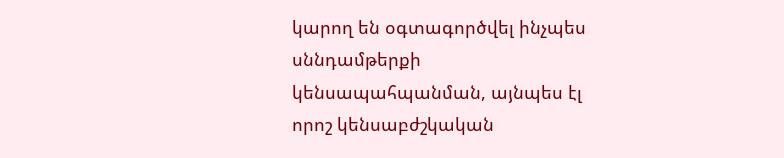կարող են օգտագործվել ինչպես սննդամթերքի կենսապահպանման, այնպես էլ որոշ կենսաբժշկական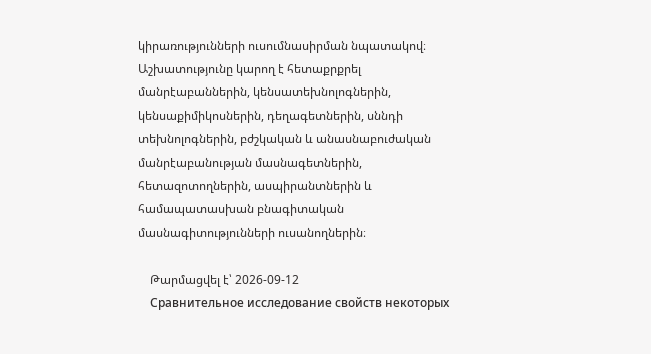կիրառությունների ուսումնասիրման նպատակով։ Աշխատությունը կարող է հետաքրքրել մանրէաբաններին, կենսատեխնոլոգներին, կենսաքիմիկոսներին, դեղագետներին, սննդի տեխնոլոգներին, բժշկական և անասնաբուժական մանրէաբանության մասնագետներին, հետազոտողներին, ասպիրանտներին և համապատասխան բնագիտական մասնագիտությունների ուսանողներին։

    Թարմացվել է՝ 2026-09-12
    Сравнительное исследование свойств некоторых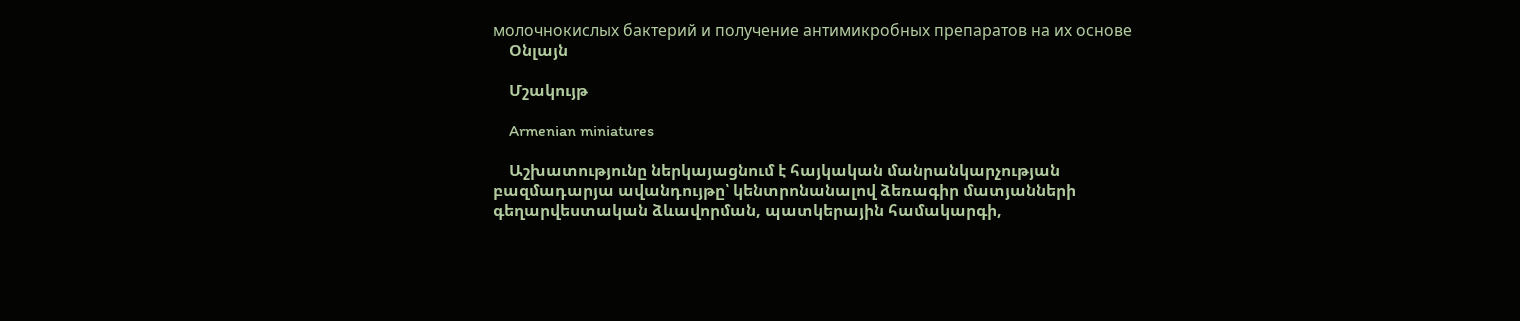молочнокислых бактерий и получение антимикробных препаратов на их основе
    Օնլայն

    Մշակույթ

    Armenian miniatures

    Աշխատությունը ներկայացնում է հայկական մանրանկարչության բազմադարյա ավանդույթը՝ կենտրոնանալով ձեռագիր մատյանների գեղարվեստական ձևավորման, պատկերային համակարգի,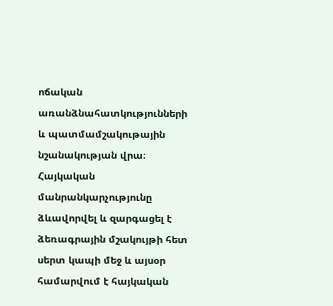ոճական առանձնահատկությունների և պատմամշակութային նշանակության վրա։ Հայկական մանրանկարչությունը ձևավորվել և զարգացել է ձեռագրային մշակույթի հետ սերտ կապի մեջ և այսօր համարվում է հայկական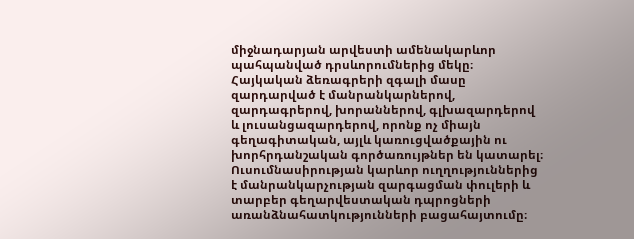միջնադարյան արվեստի ամենակարևոր պահպանված դրսևորումներից մեկը։ Հայկական ձեռագրերի զգալի մասը զարդարված է մանրանկարներով, զարդագրերով, խորաններով, գլխազարդերով և լուսանցազարդերով, որոնք ոչ միայն գեղագիտական, այլև կառուցվածքային ու խորհրդանշական գործառույթներ են կատարել։ Ուսումնասիրության կարևոր ուղղություններից է մանրանկարչության զարգացման փուլերի և տարբեր գեղարվեստական դպրոցների առանձնահատկությունների բացահայտումը։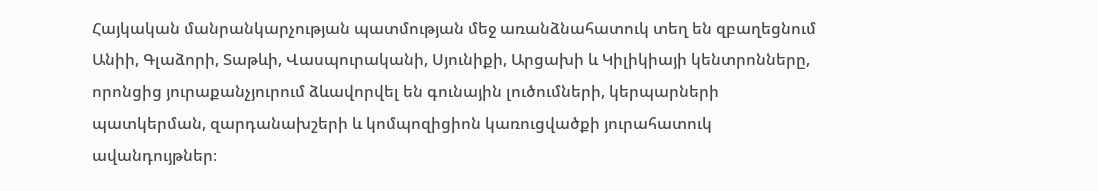Հայկական մանրանկարչության պատմության մեջ առանձնահատուկ տեղ են զբաղեցնում Անիի, Գլաձորի, Տաթևի, Վասպուրականի, Սյունիքի, Արցախի և Կիլիկիայի կենտրոնները, որոնցից յուրաքանչյուրում ձևավորվել են գունային լուծումների, կերպարների պատկերման, զարդանախշերի և կոմպոզիցիոն կառուցվածքի յուրահատուկ ավանդույթներ։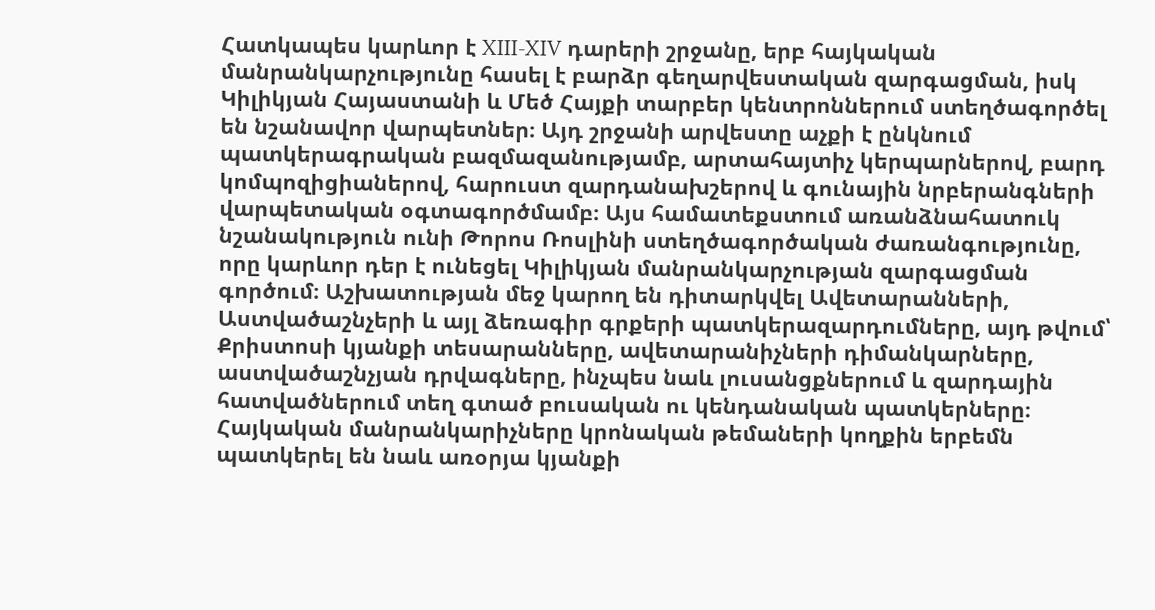Հատկապես կարևոր է XIII-XIV դարերի շրջանը, երբ հայկական մանրանկարչությունը հասել է բարձր գեղարվեստական զարգացման, իսկ Կիլիկյան Հայաստանի և Մեծ Հայքի տարբեր կենտրոններում ստեղծագործել են նշանավոր վարպետներ։ Այդ շրջանի արվեստը աչքի է ընկնում պատկերագրական բազմազանությամբ, արտահայտիչ կերպարներով, բարդ կոմպոզիցիաներով, հարուստ զարդանախշերով և գունային նրբերանգների վարպետական օգտագործմամբ։ Այս համատեքստում առանձնահատուկ նշանակություն ունի Թորոս Ռոսլինի ստեղծագործական ժառանգությունը, որը կարևոր դեր է ունեցել Կիլիկյան մանրանկարչության զարգացման գործում։ Աշխատության մեջ կարող են դիտարկվել Ավետարանների, Աստվածաշնչերի և այլ ձեռագիր գրքերի պատկերազարդումները, այդ թվում՝ Քրիստոսի կյանքի տեսարանները, ավետարանիչների դիմանկարները, աստվածաշնչյան դրվագները, ինչպես նաև լուսանցքներում և զարդային հատվածներում տեղ գտած բուսական ու կենդանական պատկերները։ Հայկական մանրանկարիչները կրոնական թեմաների կողքին երբեմն պատկերել են նաև առօրյա կյանքի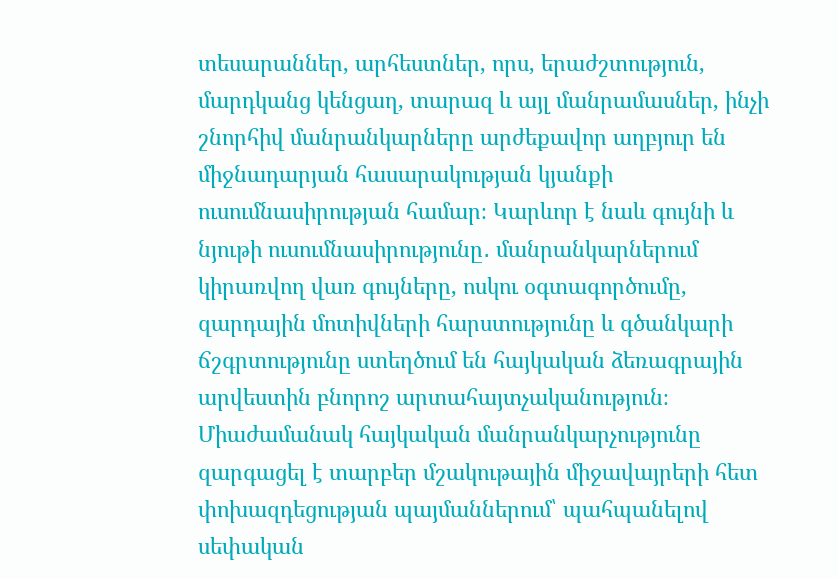տեսարաններ, արհեստներ, որս, երաժշտություն, մարդկանց կենցաղ, տարազ և այլ մանրամասներ, ինչի շնորհիվ մանրանկարները արժեքավոր աղբյուր են միջնադարյան հասարակության կյանքի ուսումնասիրության համար։ Կարևոր է նաև գույնի և նյութի ուսումնասիրությունը․ մանրանկարներում կիրառվող վառ գույները, ոսկու օգտագործումը, զարդային մոտիվների հարստությունը և գծանկարի ճշգրտությունը ստեղծում են հայկական ձեռագրային արվեստին բնորոշ արտահայտչականություն։ Միաժամանակ հայկական մանրանկարչությունը զարգացել է տարբեր մշակութային միջավայրերի հետ փոխազդեցության պայմաններում՝ պահպանելով սեփական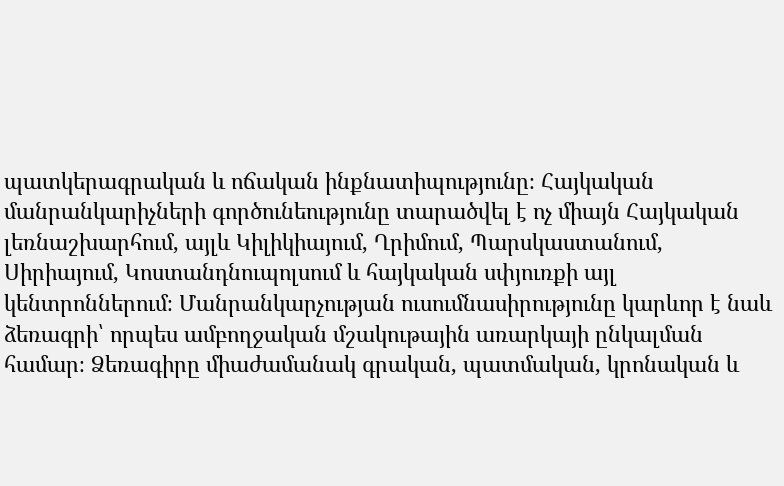պատկերագրական և ոճական ինքնատիպությունը։ Հայկական մանրանկարիչների գործունեությունը տարածվել է ոչ միայն Հայկական լեռնաշխարհում, այլև Կիլիկիայում, Ղրիմում, Պարսկաստանում, Սիրիայում, Կոստանդնուպոլսում և հայկական սփյուռքի այլ կենտրոններում։ Մանրանկարչության ուսումնասիրությունը կարևոր է նաև ձեռագրի՝ որպես ամբողջական մշակութային առարկայի ընկալման համար։ Ձեռագիրը միաժամանակ գրական, պատմական, կրոնական և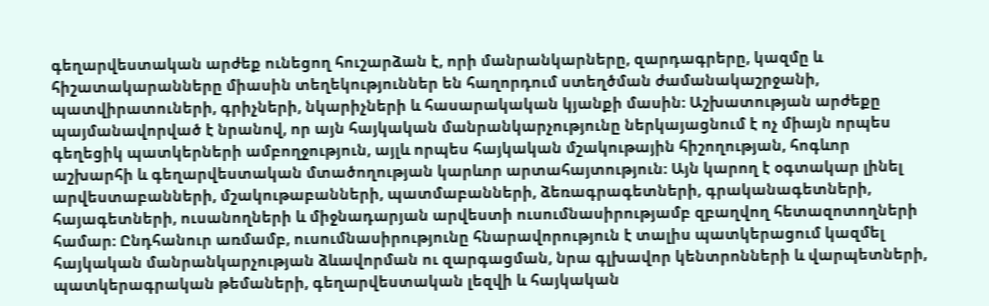գեղարվեստական արժեք ունեցող հուշարձան է, որի մանրանկարները, զարդագրերը, կազմը և հիշատակարանները միասին տեղեկություններ են հաղորդում ստեղծման ժամանակաշրջանի, պատվիրատուների, գրիչների, նկարիչների և հասարակական կյանքի մասին։ Աշխատության արժեքը պայմանավորված է նրանով, որ այն հայկական մանրանկարչությունը ներկայացնում է ոչ միայն որպես գեղեցիկ պատկերների ամբողջություն, այլև որպես հայկական մշակութային հիշողության, հոգևոր աշխարհի և գեղարվեստական մտածողության կարևոր արտահայտություն։ Այն կարող է օգտակար լինել արվեստաբանների, մշակութաբանների, պատմաբանների, ձեռագրագետների, գրականագետների, հայագետների, ուսանողների և միջնադարյան արվեստի ուսումնասիրությամբ զբաղվող հետազոտողների համար։ Ընդհանուր առմամբ, ուսումնասիրությունը հնարավորություն է տալիս պատկերացում կազմել հայկական մանրանկարչության ձևավորման ու զարգացման, նրա գլխավոր կենտրոնների և վարպետների, պատկերագրական թեմաների, գեղարվեստական լեզվի և հայկական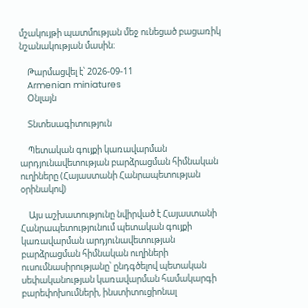մշակույթի պատմության մեջ ունեցած բացառիկ նշանակության մասին։

    Թարմացվել է՝ 2026-09-11
    Armenian miniatures
    Օնլայն

    Տնտեսագիտություն

    Պետական գույքի կառավարման արդյունավետության բարձրացման հիմնական ուղիները (Հայաստանի Հանրապետության օրինակով)

    Այս աշխատությունը նվիրված է Հայաստանի Հանրապետությունում պետական գույքի կառավարման արդյունավետության բարձրացման հիմնական ուղիների ուսումնասիրությանը՝ ընդգծելով պետական սեփականության կառավարման համակարգի բարեփոխումների, ինստիտուցիոնալ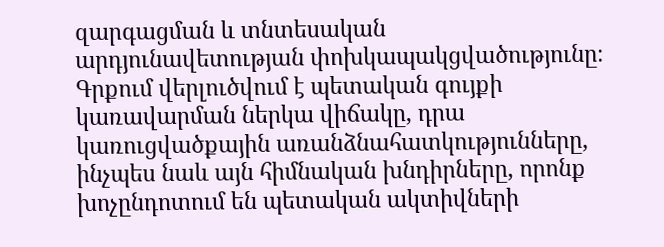զարգացման և տնտեսական արդյունավետության փոխկապակցվածությունը։ Գրքում վերլուծվում է պետական գույքի կառավարման ներկա վիճակը, դրա կառուցվածքային առանձնահատկությունները, ինչպես նաև այն հիմնական խնդիրները, որոնք խոչընդոտում են պետական ակտիվների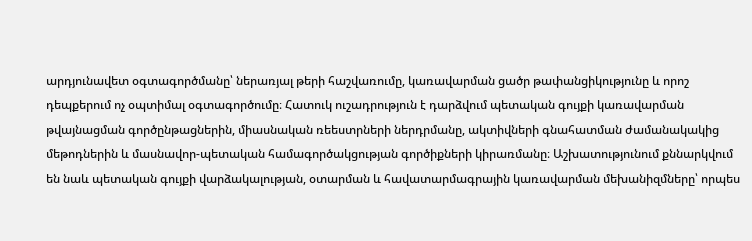արդյունավետ օգտագործմանը՝ ներառյալ թերի հաշվառումը, կառավարման ցածր թափանցիկությունը և որոշ դեպքերում ոչ օպտիմալ օգտագործումը։ Հատուկ ուշադրություն է դարձվում պետական գույքի կառավարման թվայնացման գործընթացներին, միասնական ռեեստրների ներդրմանը, ակտիվների գնահատման ժամանակակից մեթոդներին և մասնավոր-պետական համագործակցության գործիքների կիրառմանը։ Աշխատությունում քննարկվում են նաև պետական գույքի վարձակալության, օտարման և հավատարմագրային կառավարման մեխանիզմները՝ որպես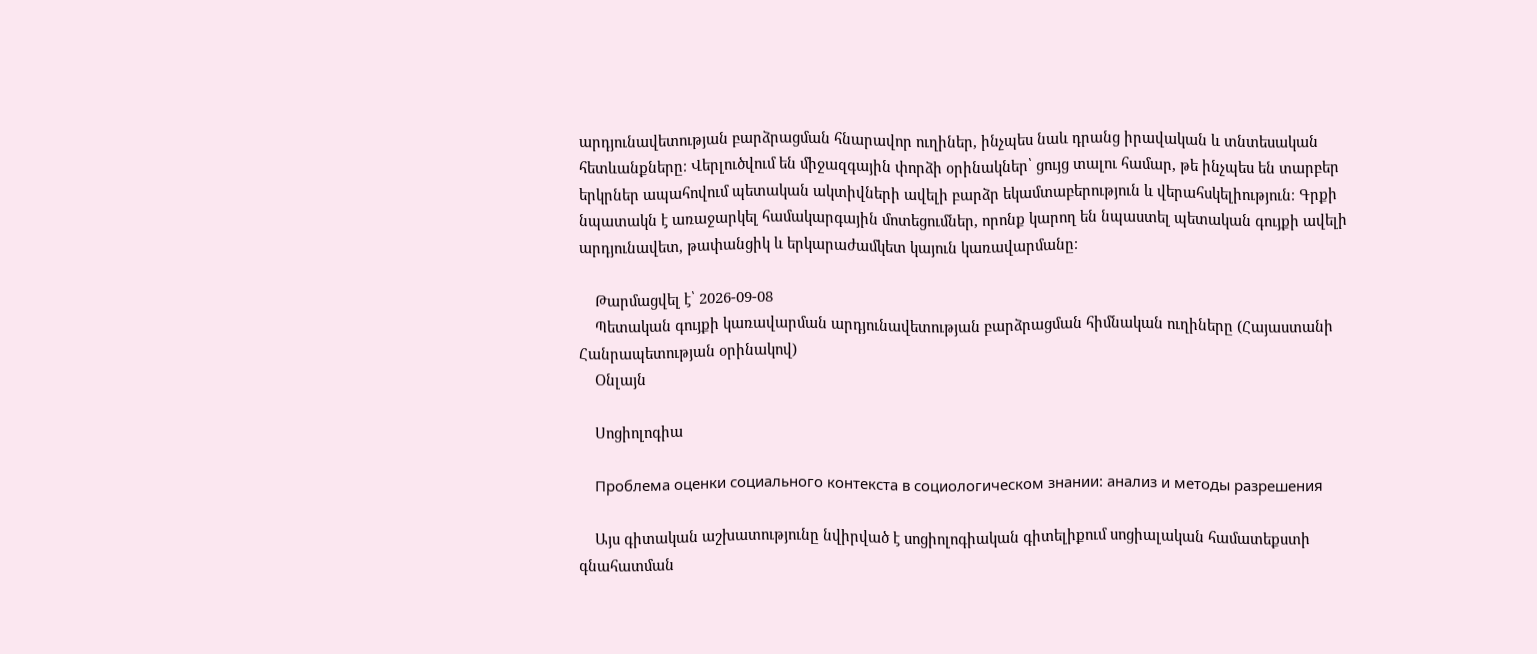արդյունավետության բարձրացման հնարավոր ուղիներ, ինչպես նաև դրանց իրավական և տնտեսական հետևանքները։ Վերլուծվում են միջազգային փորձի օրինակներ՝ ցույց տալու համար, թե ինչպես են տարբեր երկրներ ապահովում պետական ակտիվների ավելի բարձր եկամտաբերություն և վերահսկելիություն։ Գրքի նպատակն է առաջարկել համակարգային մոտեցումներ, որոնք կարող են նպաստել պետական գույքի ավելի արդյունավետ, թափանցիկ և երկարաժամկետ կայուն կառավարմանը։

    Թարմացվել է՝ 2026-09-08
    Պետական գույքի կառավարման արդյունավետության բարձրացման հիմնական ուղիները (Հայաստանի Հանրապետության օրինակով)
    Օնլայն

    Սոցիոլոգիա

    Проблема оценки социального контекста в социологическом знании: анализ и методы разрешения

    Այս գիտական աշխատությունը նվիրված է սոցիոլոգիական գիտելիքում սոցիալական համատեքստի գնահատման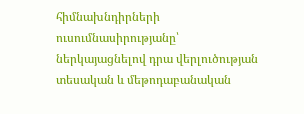հիմնախնդիրների ուսումնասիրությանը՝ ներկայացնելով դրա վերլուծության տեսական և մեթոդաբանական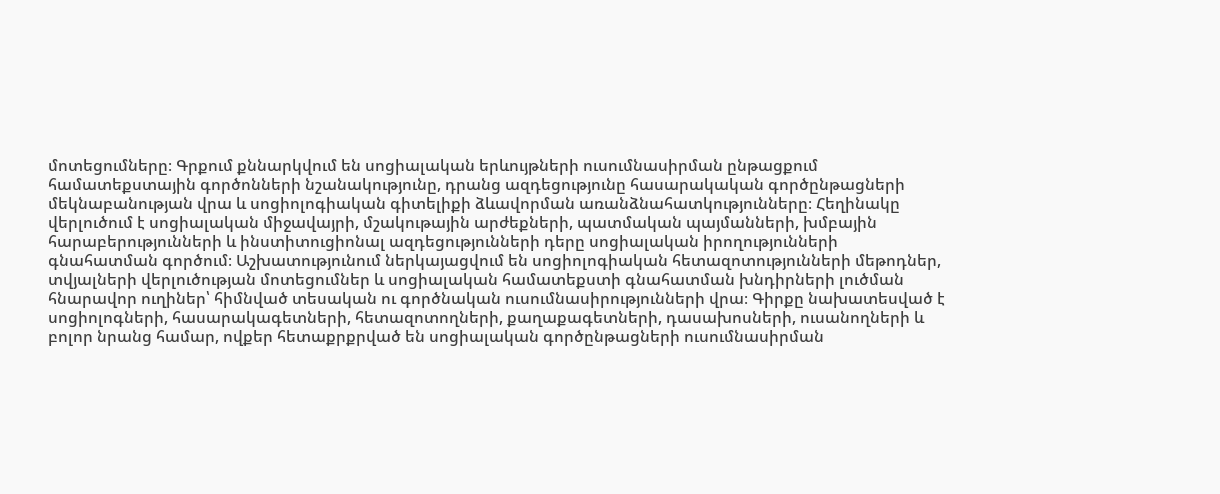մոտեցումները։ Գրքում քննարկվում են սոցիալական երևույթների ուսումնասիրման ընթացքում համատեքստային գործոնների նշանակությունը, դրանց ազդեցությունը հասարակական գործընթացների մեկնաբանության վրա և սոցիոլոգիական գիտելիքի ձևավորման առանձնահատկությունները։ Հեղինակը վերլուծում է սոցիալական միջավայրի, մշակութային արժեքների, պատմական պայմանների, խմբային հարաբերությունների և ինստիտուցիոնալ ազդեցությունների դերը սոցիալական իրողությունների գնահատման գործում։ Աշխատությունում ներկայացվում են սոցիոլոգիական հետազոտությունների մեթոդներ, տվյալների վերլուծության մոտեցումներ և սոցիալական համատեքստի գնահատման խնդիրների լուծման հնարավոր ուղիներ՝ հիմնված տեսական ու գործնական ուսումնասիրությունների վրա։ Գիրքը նախատեսված է սոցիոլոգների, հասարակագետների, հետազոտողների, քաղաքագետների, դասախոսների, ուսանողների և բոլոր նրանց համար, ովքեր հետաքրքրված են սոցիալական գործընթացների ուսումնասիրման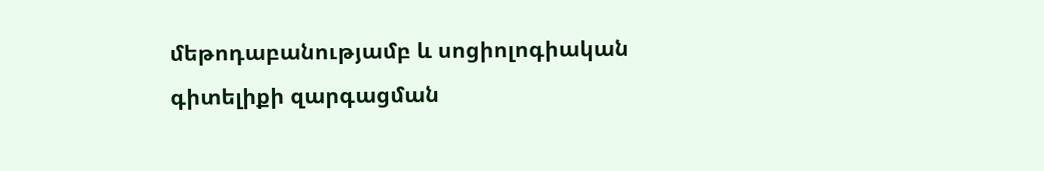մեթոդաբանությամբ և սոցիոլոգիական գիտելիքի զարգացման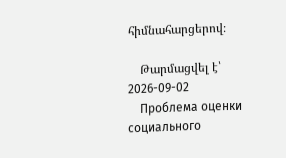հիմնահարցերով։

    Թարմացվել է՝ 2026-09-02
    Проблема оценки социального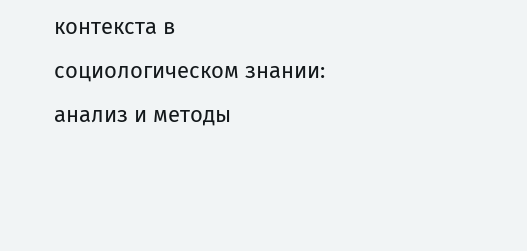контекста в социологическом знании: анализ и методы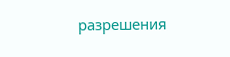разрешения